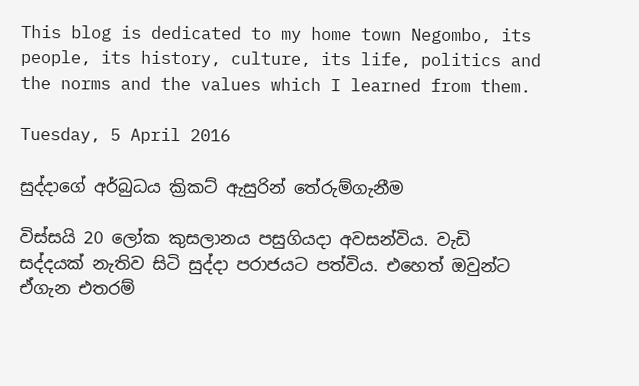This blog is dedicated to my home town Negombo, its people, its history, culture, its life, politics and the norms and the values which I learned from them.

Tuesday, 5 April 2016

සුද්දාගේ අර්බුධය ක්‍රිකට් ඇසුරින් තේරුම්ගැනීම

විස්සයි 20 ලෝක කුසලානය පසුගියදා අවසන්විය. වැඩි සද්දයක් නැතිව සිටි සුද්දා පරාජයට පත්විය. එහෙත් ඔවුන්ට ඒගැන එතරම්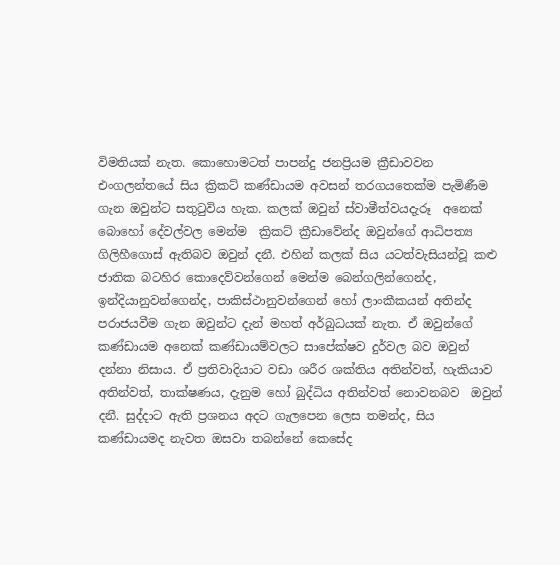විමතියක් නැත. කොහොමටත් පාපන්දු ජනප්‍රියම ක්‍රීඩාවවන එංගලන්තයේ සිය ක්‍රිකට් කණ්ඩායම අවසන් තරගයතෙක්ම පැමිණීම ගැන ඔවුන්ට සතුටුවිය හැක. කලක් ඔවුන් ස්වාමීත්වයදැරූ  අනෙක් බොහෝ දේවල්වල මෙන්ම  ක්‍රිකට් ක්‍රීඩාවේන්ද ඔවුන්ගේ ආධිපත්‍ය ගිලිහීගොස් ඇතිබව ඔවුන් දනී. එහින් කලක් සිය යටත්වැසියන්වූ කළු ජාතික බටහිර කොදෙව්වන්ගෙන් මෙන්ම බෙන්ගලින්ගෙන්ද, ඉන්දියානුවන්ගෙන්ද, පාකිස්ථානුවන්ගෙන් හෝ ලාංකීකයන් අතින්ද පරාජයවීම ගැන ඔවුන්ට දැන් මහත් අර්බුධයක් නැත. ඒ ඔවුන්ගේ කණ්ඩායම අනෙක් කණ්ඩායම්වලට සාපේක්ෂව දුර්වල බව ඔවුන් දන්නා නිසාය. ඒ ප්‍රතිවාදියාට වඩා ශරීර ශක්තිය අතින්වත්, හැකියාව අතින්වත්, තාක්ෂණය, දැනුම හෝ බුද්ධිය අතින්වත් නොවනබව  ඔවුන් දනී. සුද්දාට ඇති ප්‍රශනය අදට ගැලපෙන ලෙස තමන්ද, සිය කණ්ඩායමද නැවත ඔසවා තබන්නේ කෙසේද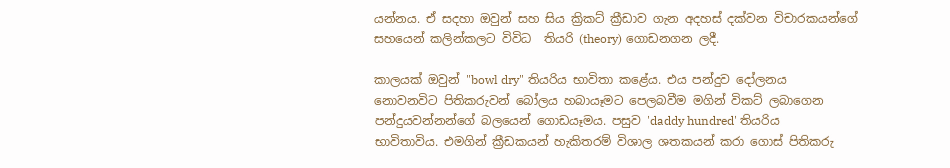යන්නය. ඒ සදහා ඔවුන් සහ සිය ක්‍රිකට් ක්‍රීඩාව ගැන අදහස් දක්වන විචාරකයන්ගේ සහයෙන් කලින්කලට විවිධ  තියරි (theory) ගොඩනගන ලදී.

කාලයක් ඔවුන් "bowl dry" තියරිය භාවිතා කළේය. එය පන්දුව දෝලනය නොවනවිට පිතිකරුවන් බෝලය හබායෑමට පෙලබවීම මගින් විකට් ලබාගෙන පන්දුයවන්නන්ගේ බලයෙන් ගොඩයෑමය. පසුව 'daddy hundred' තියරිය  භාවිතාවිය. එමගින් ක්‍රීඩකයන් හැකිතරම් විශාල ශතකයන් කරා ගොස් පිතිකරු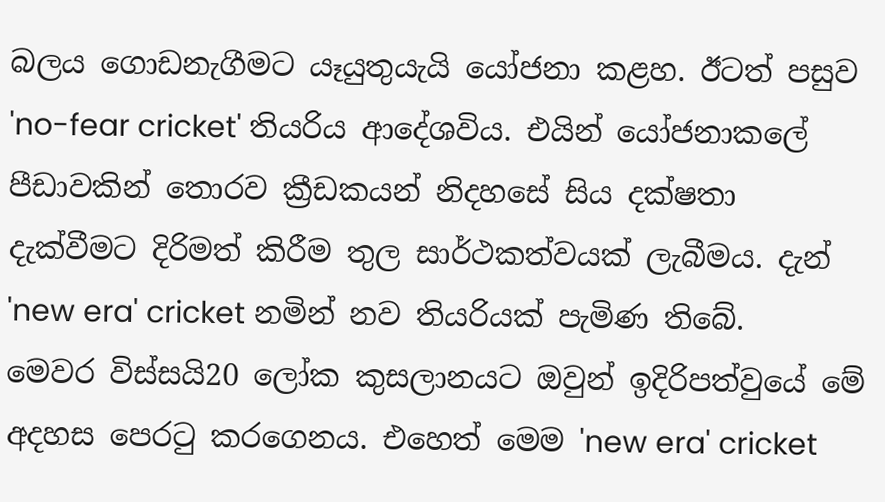බලය ගොඩනැගීමට යෑයුතුයැයි යෝජනා කළහ. ඊටත් පසුව 'no-fear cricket' තියරිය ආදේශවිය. එයින් යෝජනාකලේ පීඩාවකින් තොරව ක්‍රීඩකයන් නිදහසේ සිය දක්ෂතා දැක්වීමට දිරිමත් කිරීම තුල සාර්ථකත්වයක් ලැබීමය. දැන්  'new era' cricket නමින් නව තියරියක් පැමිණ තිබේ. මෙවර විස්සයි20 ලෝක කුසලානයට ඔවුන් ඉදිරිපත්වුයේ මේ අදහස පෙරටු කරගෙනය. එහෙත් මෙම 'new era' cricket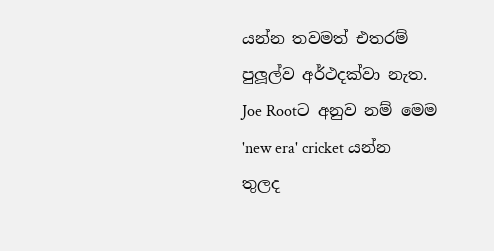යන්න තවමත් එතරම් පුලූල්ව අර්ථදක්වා නැත. Joe Rootට අනුව නම් මෙම  'new era' cricket යන්න තුලද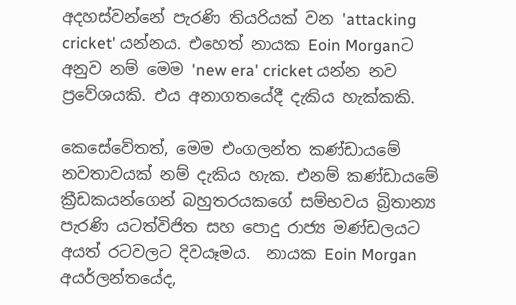අදහස්වන්නේ පැරණි තියරියක් වන 'attacking cricket' යන්නය. එහෙත් නායක Eoin Morganට අනුව නම් මෙම 'new era' cricket යන්න නව ප්‍රවේශයකි. එය අනාගතයේදී දැකිය හැක්කකි.

කෙසේවේතත්, මෙම එංගලන්ත කණ්ඩායමේ නවතාවයක් නම් දැකිය හැක. එනම් කණ්ඩායමේ ක්‍රීඩකයන්ගෙන් බහුතරයකගේ සම්භවය බ්‍රිතාන්‍ය පැරණි යටත්විජිත සහ පොදු රාජ්‍ය මණ්ඩලයට අයත් රටවලට දිවයෑමය.  නායක Eoin Morgan අයර්ලන්තයේද,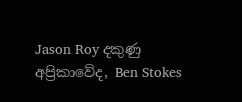Jason Roy දකුණු අප්‍රිකාවේද, Ben Stokes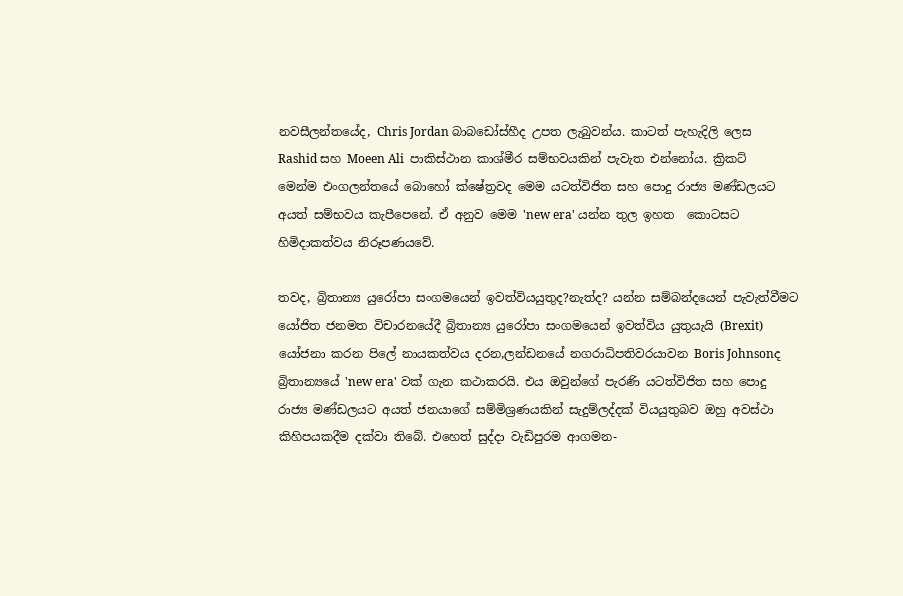නවසීලන්තයේද, Chris Jordan බාබඩෝස්හීද උපත ලැබුවන්ය. කාටත් පැහැදිලි ලෙස  Rashid සහ Moeen Ali  පාකිස්ථාන කාශ්මීර සම්භවයකින් පැවැත එන්නෝය. ක්‍රිකට් මෙන්ම එංගලන්තයේ බොහෝ ක්ෂේත්‍රවද මෙම යටත්විජිත සහ පොදු රාජ්‍ය මණ්ඩලයට අයත් සම්භවය කැපීපෙනේ. ඒ අනුව මෙම 'new era' යන්න තුල ඉහත  කොටසට හිමිදාකත්වය නිරූපණයවේ.

තවද, බ්‍රිතාන්‍ය යුරෝපා සංගමයෙන් ඉවත්වියයුතුද?නැත්ද? යන්න සම්බන්දයෙන් පැවැත්වීමට යෝජිත ජනමත විචාරනයේදී බ්‍රිතාන්‍ය යුරෝපා සංගමයෙන් ඉවත්විය යුතුයැයි (Brexit) යෝජනා කරන පිලේ නායකත්වය දරන,ලන්ඩනයේ නගරාධිපතිවරයාවන Boris Johnsonද බ්‍රිතාන්‍යයේ 'new era' වක් ගැන කථාකරයි. එය ඔවුන්ගේ පැරණි යටත්විජිත සහ පොදු රාජ්‍ය මණ්ඩලයට අයත් ජනයාගේ සම්මිශ්‍රණයකින් සැදුම්ලද්දක් වියයුතුබව ඔහු අවස්ථා කිහිපයකදීම දක්වා තිබේ. එහෙත් සුද්දා වැඩිපුරම ආගමන-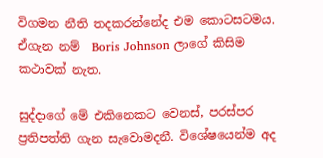විගමන නීති තදකරන්නේද එම කොටසටමය. ඒගැන නම්  Boris Johnson ලාගේ කිසිම කථාවක් නැත.

සුද්දාගේ මේ එකිනෙකට වෙනස්, පරස්පර ප්‍රතිපත්ති ගැන සැවොමදනී. විශේෂයෙන්ම අද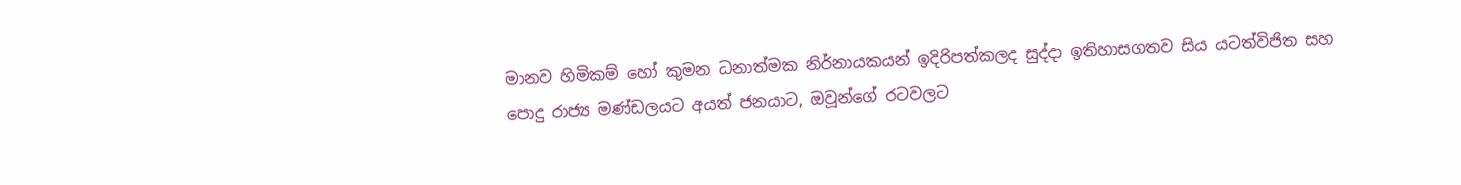මානව හිමිකම් හෝ කුමන ධනාත්මක නිර්නායකයන් ඉදිරිපත්කලද සුද්දා ඉතිහාසගතව සිය යටත්විජිත සහ පොදු රාජ්‍ය මණ්ඩලයට අයත් ජනයාට, ඔවූන්ගේ රටවලට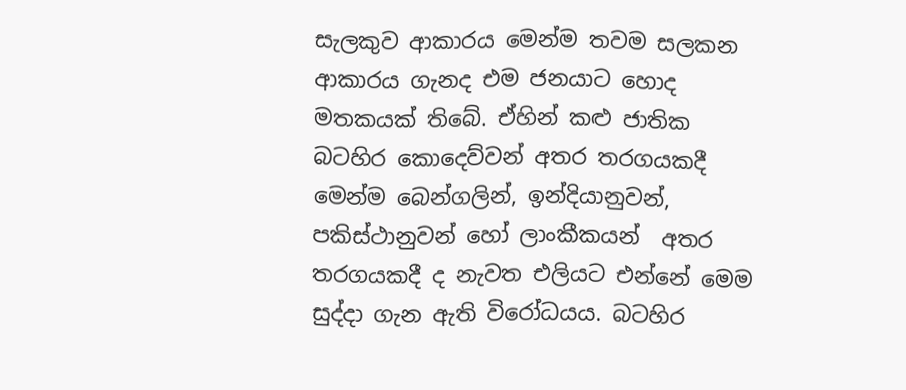සැලකුව ආකාරය මෙන්ම තවම සලකන ආකාරය ගැනද එම ජනයාට හොද මතකයක් තිබේ. ඒහින් කළු ජාතික බටහිර කොදෙව්වන් අතර තරගයකදී මෙන්ම බෙන්ගලින්, ඉන්දියානුවන්, පකිස්ථානුවන් හෝ ලාංකීකයන්  අතර තරගයකදී ද නැවත එලියට එන්නේ මෙම සුද්දා ගැන ඇති විරෝධයය. බටහිර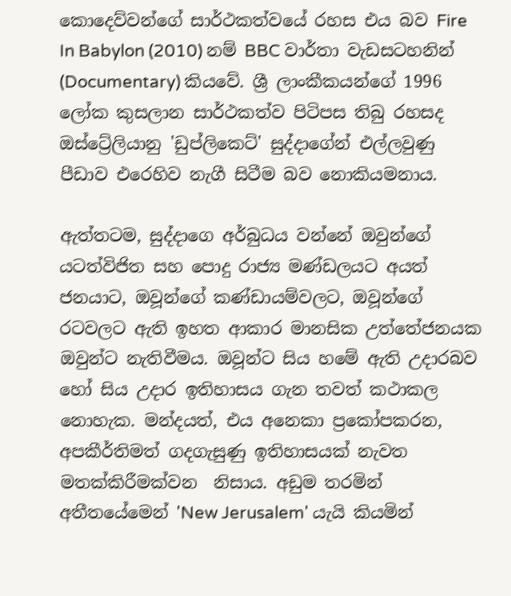කොදෙව්වන්ගේ සාර්ථකත්වයේ රහස එය බව Fire In Babylon (2010) නම් BBC වාර්තා වැඩසටහනින් (Documentary) කියවේ. ශ්‍රී ලාංකීකයන්ගේ 1996 ලෝක කුසලාන සාර්ථකත්ව පිටිපස තිබු රහසද ඔස්ට්‍රේලියානු 'ඩුප්ලිකෙට්' සුද්දාගේන් එල්ලවුණු පීඩාව එරෙහිව නැගී සිටීම බව නොකියමනාය.

ඇත්තටම, සුද්දාගෙ අර්බුධය වන්නේ ඔවුන්ගේ යටත්විජිත සහ පොදු රාජ්‍ය මණ්ඩලයට අයත් ජනයාට, ඔවූන්ගේ කණ්ඩායම්වලට, ඔවූන්ගේ රටවලට ඇති ඉහත ආකාර මානසික උත්තේජනයක ඔවුන්ට නැතිවීමය. ඔවූන්ට සිය හමේ ඇති උදාරබව හෝ සිය උදාර ඉතිහාසය ගැන තවත් කථාකල නොහැක. මන්දයත්, එය අනෙකා ප්‍රකෝපකරන, අපකීර්තිමත් ගදගැසුණු ඉතිහාසයක් නැවත මතක්කිරීමක්වන  නිසාය. අඩුම තරමින් අතීතයේමෙන් 'New Jerusalem' යැයි කියමින්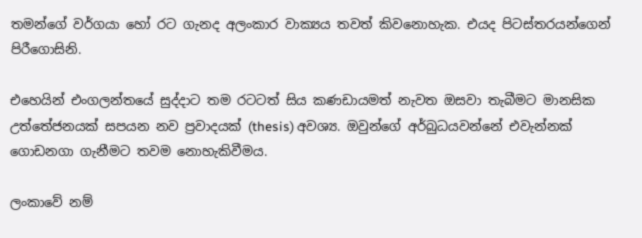තමන්ගේ වර්ගයා හෝ රට ගැනද අලංකාර වාක්‍යය තවත් කිවනොහැක. එයද පිටස්තරයන්ගෙන් පිරීගොසිනි.

එහෙයින් එංගලන්තයේ සුද්දාට තම රටටත් සිය කණඩායමත් නැවත ඔසවා තැබීමට මානසික උත්තේජනයක් සපයන නව ප්‍රවාදයක් (thesis) අවශ්‍ය. ඔවුන්ගේ අර්බුධයවන්නේ එවැන්නක් ගොඩනගා ගැනීමට තවම නොහැකිවීමය.

ලංකාවේ නම්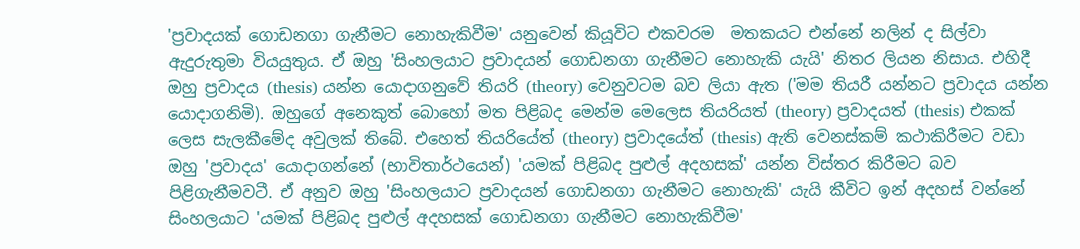'ප්‍රවාදයක් ගොඩනගා ගැනීමට නොහැකිවීම' යනුවෙන් කියූවිට එකවරම  මතකයට එන්නේ නලින් ද සිල්වා ඇදුරුතුමා වියයුතුය. ඒ ඔහු 'සිංහලයාට ප්‍රවාදයන් ගොඩනගා ගැනීමට නොහැකි යැයි' නිතර ලියන නිසාය. එහිදී ඔහු ප්‍රවාදය (thesis) යන්න යොදාගනුවේ තියරි (theory) වෙනුවටම බව ලියා ඇත ('මම තියරී යන්නට ප්‍රවාදය යන්න යොදාගනිමි). ඔහුගේ අනෙකුත් බොහෝ මත පිළිබද මෙන්ම මෙලෙස තියරියත් (theory) ප්‍රවාදයත් (thesis) එකක් ලෙස සැලකීමේද අවුලක් තිබේ. එහෙත් තියරියේත් (theory) ප්‍රවාදයේත් (thesis) ඇති වෙනස්කම් කථාකිරීමට වඩා ඔහු 'ප්‍රවාදය' යොදාගන්නේ (භාවිතාර්ථයෙන්) 'යමක් පිළිබද පුළුල් අදහසක්' යන්න විස්තර කිරීමට බව පිළිගැනීමවටී. ඒ අනුව ඔහු 'සිංහලයාට ප්‍රවාදයන් ගොඩනගා ගැනීමට නොහැකි' යැයි කීවිට ඉන් අදහස් වන්නේ සිංහලයාට 'යමක් පිළිබද පුළුල් අදහසක් ගොඩනගා ගැනීමට නොහැකිවීම'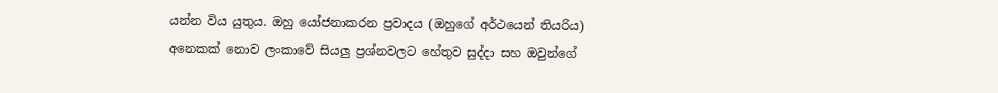යන්න විය යුතුය. ඔහු යෝජනාකරන ප්‍රවාදය (ඔහුගේ අර්ථයෙන් තියරිය) අනෙකක් නොව ලංකාවේ සියලු ප්‍රශ්නවලට හේතුව සුද්දා සහ ඔවුන්ගේ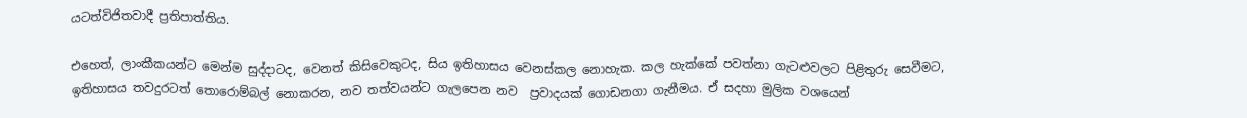යටත්විජිතවාදී ප්‍රතිපාත්තිය.

එහෙත්, ලාංකීකයන්ට මෙන්ම සුද්දාටද, වෙනත් කිසිවෙකුටද, සිය ඉතිහාසය වෙනස්කල නොහැක. කල හැක්කේ පවත්නා ගැටළුවලට පිළිතුරු සෙවීමට, ඉතිහාසය තවදුරටත් තොරොම්බල් නොකරන, නව තත්වයන්ට ගැලපෙන නව  ප්‍රවාදයක් ගොඩනගා ගැනීමය. ඒ සදහා මුලික වශයෙන්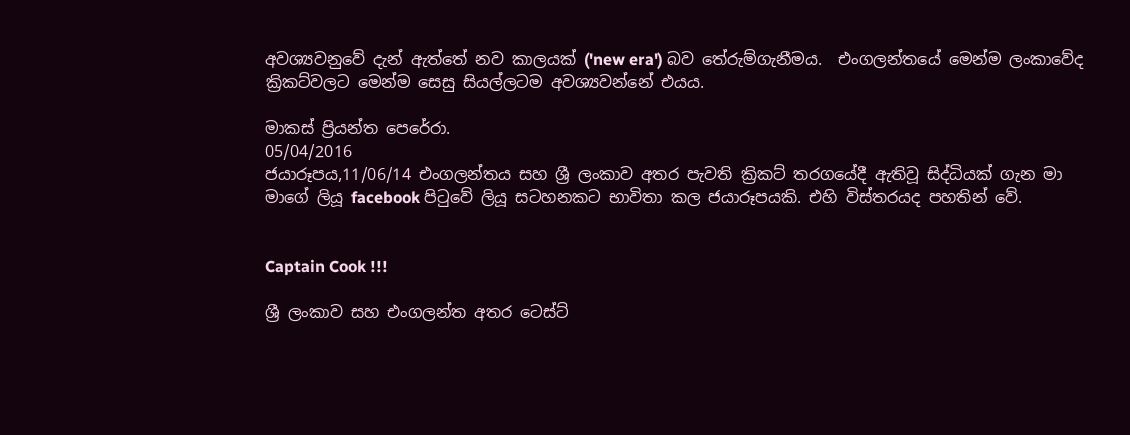අවශ්‍යවනුවේ දැන් ඇත්තේ නව කාලයක් ('new era') බව තේරුම්ගැනීමය.  එංගලන්තයේ මෙන්ම ලංකාවේද ක්‍රිකට්වලට මෙන්ම සෙසු සියල්ලටම අවශ්‍යවන්නේ එයය.

මාකස් ප්‍රියන්ත පෙරේරා.
05/04/2016
ජයාරූපය,11/06/14 එංගලන්තය සහ ශ්‍රී ලංකාව අතර පැවති ක්‍රිකට් තරගයේදී ඇතිවූ සිද්ධියක් ගැන මා මාගේ ලියූ facebook පිටුවේ ලියූ සටහනකට භාවිතා කල ජයාරූපයකි. එහි විස්තරයද පහතින් වේ.


Captain Cook !!!

ශ්‍රී ලංකාව සහ එංගලන්ත අතර ටෙස්ට්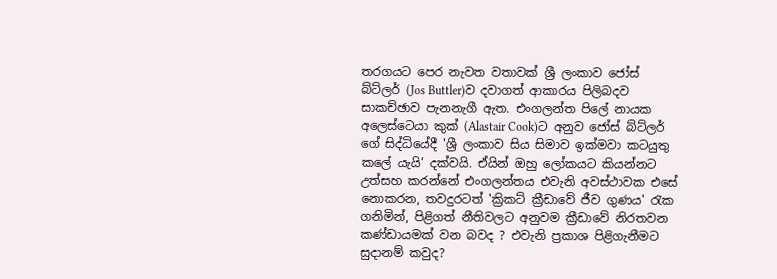තරගයට පෙර නැවත වතාවක් ශ්‍රී ලංකාව ජෝස් බ්ට්ලර් (Jos Buttler)ව දවාගත් ආකාරය පිලිබදව සාකච්ඡාව පැනනැගී ඇත. එංගලන්ත පිලේ නායක අලෙස්ටෙයා කුක් (Alastair Cook)ට අනුව ජෝස් බ්ට්ලර් ගේ සිද්ධියේදී 'ශ්‍රී ලංකාව සිය සිමාව ඉක්මවා කටයුතු කලේ යැයි’ දක්වයි. ඒයින් ඔහු ලෝකයට කියන්නට උත්සහ කරන්නේ එංගලන්තය එවැනි අවස්ථාවක එසේ නොකරන, තවදුරටත් 'ක්‍රිකට්‌ ක්‍රීඩාවේ ජීව ගුණය' රැක ගනිමින්, පිළිගත් නීතිවලට අනුවම ක්‍රීඩාවේ නිරතවන කණ්ඩායමක් වන බවද ? එවැනි ප්‍රකාශ පිළිගැනීමට සුදානම් කවුද?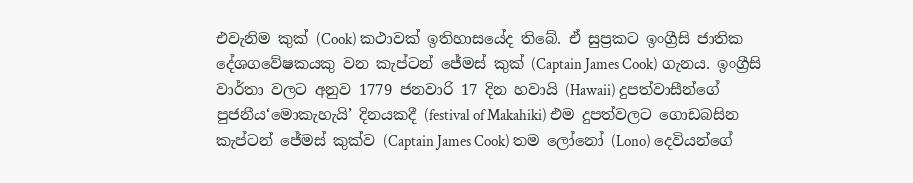එවැනිම කුක් (Cook) කථාවක් ඉතිහාසයේද තිබේ. ඒ සුප්‍රකට ඉංග්‍රීසි ජාතික දේශගවේෂකයකු වන කැප්ටන් ජේමස් කුක් (Captain James Cook) ගැනය. ඉංග්‍රීසි වාර්තා වලට අනුව 1779 ජනවාරි 17 දින හවායි (Hawaii) දුපත්වාසීන්ගේ පුජනීය‘මොකැහැයි’ දිනයකදී (festival of Makahiki) එම දුපත්වලට ගොඩබසින කැප්ටන් ජේමස් කුක්ව (Captain James Cook) තම ලෝනෝ (Lono) දෙවියන්ගේ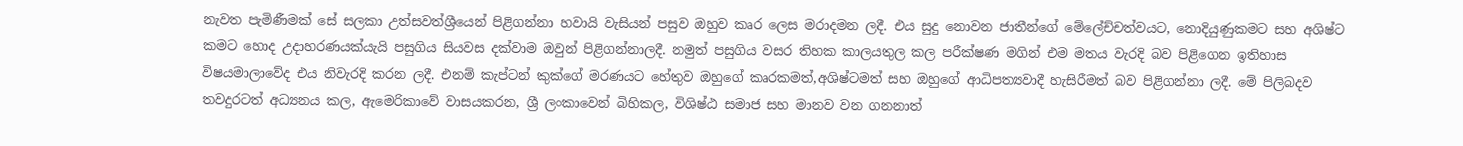නැවත පැමිණීමක් සේ සලකා උත්සවත්ශ්‍රීයෙන් පිළිගන්නා හවායි වැසියන් පසුව ඔහුව කෘර ලෙස මරාදමන ලදී. එය සුදු නොවන ජාතීන්ගේ මේලේච්චත්වයට, නොදියුණුකමට සහ අශිෂ්ට කමට හොද උදාහරණයක්යැයි පසුගිය සියවස දක්වාම ඔවුන් පිළිගන්නාලදී. නමුත් පසුගිය වසර තිහක කාලයතුල කල පරීක්ෂණ මගින් එම මතය වැරදි බව පිළිගෙන ඉතිහාස විෂයමාලාවේද එය නිවැරදි කරන ලදී. එනම් කැප්ටන් කුක්ගේ මරණයට හේතුව ඔහුගේ කෘරකමත්,අශිෂ්ටමත් සහ ඔහුගේ ආධිපත්‍යවාදී හැසිරීමත් බව පිළිගන්නා ලදී. මේ පිලිබදව තවදුරටත් අධ්‍යනය කල, ඇමෙරිකාවේ වාසයකරන, ශ්‍රී ලංකාවෙන් බිහිකල, විශිෂ්ඨ සමාජ සහ මානව වන ගනනාත්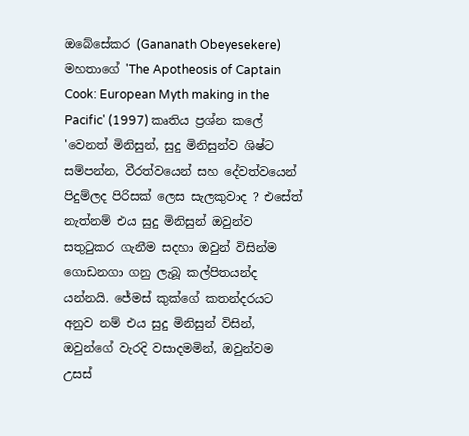ඔබේසේකර (Gananath Obeyesekere) මහතාගේ 'The Apotheosis of Captain Cook: European Myth making in the Pacific' (1997) කෘතිය ප්‍රශ්න කලේ 'වෙනත් මිනිසුන්, සුදු මිනිසුන්ව ශිෂ්ට සම්පන්න, වීරත්වයෙන් සහ දේවත්වයෙන් පිදුම්ලද පිරිසක් ලෙස සැලකුවාද ? එසේත් නැත්නම් එය සුදු මිනිසුන් ඔවුන්ව සතුටුකර ගැනීම සදහා ඔවුන් විසින්ම ගොඩනගා ගනු ලැබූ කල්පිතයන්ද යන්නයි. ජේමස් කුක්ගේ කතන්දරයට අනුව නම් එය සුදු මිනිසුන් විසින්, ඔවුන්ගේ වැරදි වසාදමමින්, ඔවුන්වම උසස්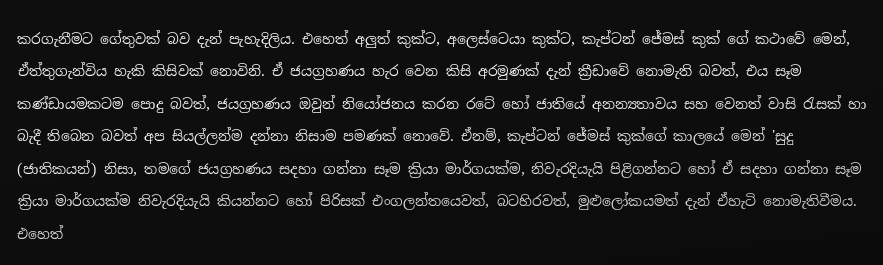කරගැනීමට ගේතුවක් බව දැන් පැහැදිලිය. එහෙත් අලුත් කුක්ට, අලෙස්ටෙයා කුක්ට, කැප්ටන් ජේමස් කුක් ගේ කථාවේ මෙන්, ඒත්තුගැන්විය හැකි කිසිවක් නොවිනි. ඒ ජයග්‍රහණය හැර වෙන කිසි අරමුණක් දැන් ක්‍රීඩාවේ නොමැති බවත්, එය සෑම කණ්ඩායමකටම පොදු බවත්, ජයග්‍රහණය ඔවුන් නියෝජනය කරන රටේ හෝ ජාතියේ අනන්‍යතාවය සහ වෙනත් වාසි රැසක් හා බැදී තිබෙන බවත් අප සියල්ලන්ම දන්නා නිසාම පමණක් නොවේ. ඒනම්, කැප්ටන් ජේමස් කුක්ගේ කාලයේ මෙන් 'සුදු (ජාතිකයන්) නිසා, තමගේ ජයග්‍රහණය සදහා ගන්නා සෑම ක්‍රියා මාර්ගයක්ම, නිවැරදියැයි පිළිගන්නට හෝ ඒ සදහා ගන්නා සෑම ක්‍රියා මාර්ගයක්ම නිවැරදියැයි කියන්නට හෝ පිරිසක් එංගලන්තයෙවත්, බටහිරවත්, මුළුලෝකයමත් දැන් ඒහැටි නොමැතිවීමය. එහෙත්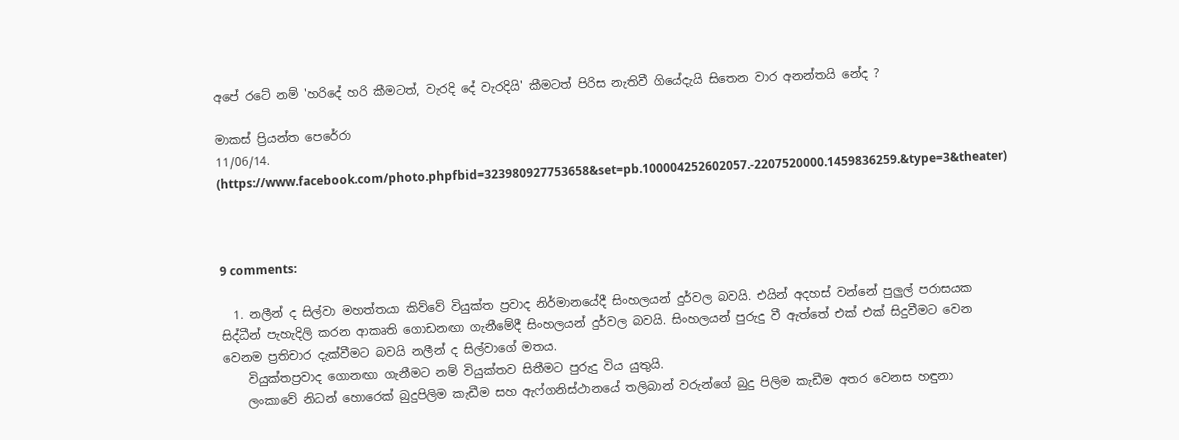අපේ රටේ නම් 'හරිදේ හරි කීමටත්, වැරදි දේ වැරදියි' කීමටත් පිරිස නැතිවී ගියේදැයි සිතෙන වාර අනන්තයි නේද ?

මාකස් ප්‍රියන්ත පෙරේරා
11/06/14.
(https://www.facebook.com/photo.phpfbid=323980927753658&set=pb.100004252602057.-2207520000.1459836259.&type=3&theater)



9 comments:

  1. නලීන් ද සිල්වා මහත්තයා කිව්වේ වියුක්ත ප්‍ර‍වාද නිර්මානයේදී සිංහලයන් දුර්වල බවයි. එයින් අදහස් වන්නේ පුලුල් පරාසයක සිද්ධීන් පැහැදිලි කරන ආකෘති ගොඩනඟා ගැනීමේදී සිංහලයන් දුර්වල බවයි. සිංහලයන් පුරුදු වී ඇත්තේ එක් එක් සිදුවීමට වෙන වෙනම ප්‍ර‍තිචාර දැක්වීමට බවයි නලීන් ද සිල්වාගේ මතය.
    වියුක්තප්‍ර‍වාද ගොනඟා ගැනීමට නම් වියුක්තව සිතීමට පුරුදු විය යුතුයි.
    ලංකාවේ නිධන් හොරෙක් බුදුපිලිම කැඩීම සහ ඇෆ්ගනිස්ථානයේ තලිබාන් වරුන්ගේ බුදු පිලිම කැඩීම අතර වෙනස හඳුනා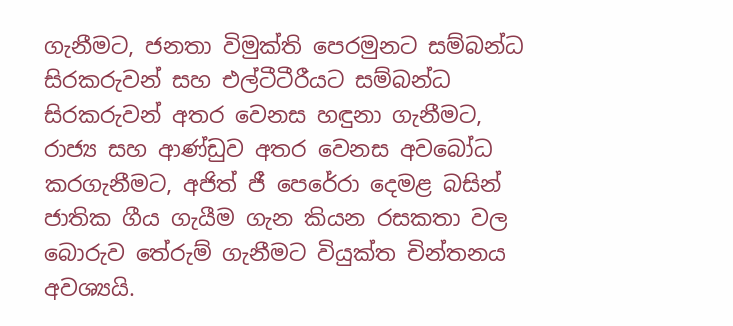ගැනීමට, ජනතා විමුක්ති පෙරමුනට සම්බන්ධ සිරකරුවන් සහ එල්ටීටීරීයට සම්බන්ධ සිරකරුවන් අතර වෙනස හඳුනා ගැනීමට, රාජ්‍ය සහ ආණ්ඩුව අතර වෙනස අවබෝධ කරගැනීමට, අජිත් ජී පෙරේරා දෙමළ බසින් ජාතික ගීය ගැයීම ගැන කියන රසකතා වල බොරුව තේරුම් ගැනීමට වියුක්ත චින්තනය අවශ්‍යයි.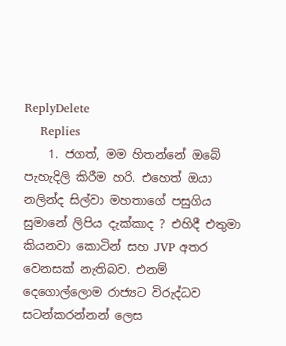ReplyDelete
    Replies
    1. ජගත්, මම හිතන්නේ ඔබේ පැහැදිලි කිරීම හරි. එහෙත් ඔයා නලින්ද සිල්වා මහතාගේ පසුගිය සුමානේ ලිපිය දැක්කාද ? එහිදී එතුමා කියනවා කොටින් සහ JVP අතර වෙනසක් නැතිබව. එනම් දෙගොල්ලොම රාජ්‍යට විරුද්ධව සටන්කරන්නන් ලෙස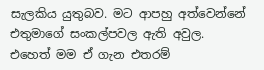සැලකිය යුතුබව. මට ආපහු අත්වෙන්නේ එතුමාගේ සංකල්පවල ඇති අවුල. එහෙත් මම ඒ ගැන එතරම්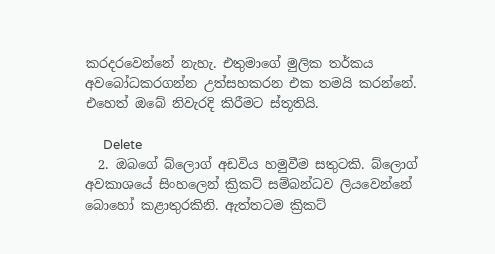කරදරවෙන්නේ නැහැ. එතුමාගේ මුලික තර්කය අවබෝධකරගන්න උත්සහකරන එක තමයි කරන්නේ. එහෙත් ඔබේ නිවැරදි කිරීමට ස්තූතියි.

      Delete
  2. ඔබගේ බ්ලොග් අඩවිය හමුවීම සතුටකි. බ්ලොග් අවකාශයේ සිංහලෙන් ක්‍රිකට් සම්බන්ධව ලියවෙන්නේ බොහෝ කළාතුරකිනි. ඇත්තටම ක්‍රිකට්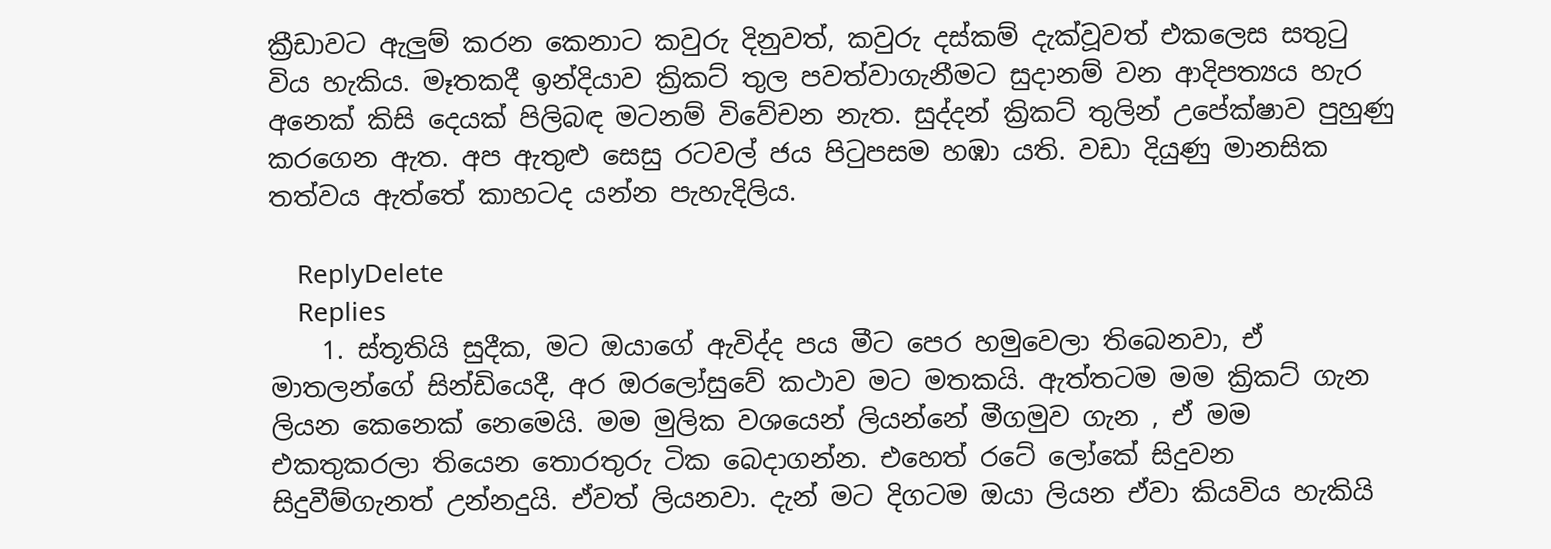ක්‍රීඩාවට ඇලුම් කරන කෙනාට කවුරු දිනුවත්, කවුරු දස්කම් දැක්වූවත් එකලෙස සතුටු විය හැකිය. මෑතකදී ඉන්දියාව ක්‍රිකට් තුල පවත්වාගැනීමට සුදානම් වන ආදිපත්‍යය හැර අනෙක් කිසි දෙයක් පිලිබඳ මටනම් විවේචන නැත. සුද්දන් ක්‍රිකට් තුලින් උපේක්ෂාව පුහුණු කරගෙන ඇත. අප ඇතුළු සෙසු රටවල් ජය පිටුපසම හඹා යති. වඩා දියුණු මානසික තත්වය ඇත්තේ කාහටද යන්න පැහැදිලිය.

    ReplyDelete
    Replies
    1. ස්තූතියි සුදීක, මට ඔයාගේ ඇවිද්ද පය මීට පෙර හමුවෙලා තිබෙනවා, ඒ මාතලන්ගේ සින්ඩියෙදී, අර ඔරලෝසුවේ කථාව මට මතකයි. ඇත්තටම මම ක්‍රිකට් ගැන ලියන කෙනෙක් නෙමෙයි. මම මුලික වශයෙන් ලියන්නේ මීගමුව ගැන , ඒ මම එකතුකරලා තියෙන තොරතුරු ටික බෙදාගන්න. එහෙත් රටේ ලෝකේ සිදුවන සිදුවීම්ගැනත් උන්නදුයි. ඒවත් ලියනවා. දැන් මට දිගටම ඔයා ලියන ඒවා කියවිය හැකියි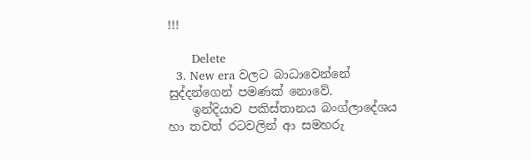!!!

      Delete
  3. New era වලට බාධාවෙන්නේ සුද්දන්ගෙන් පමණක් නොවේ.
    ඉන්දියාව පකිස්තානය බංග්ලාදේශය හා තවත් රටවලින් ආ සමහරු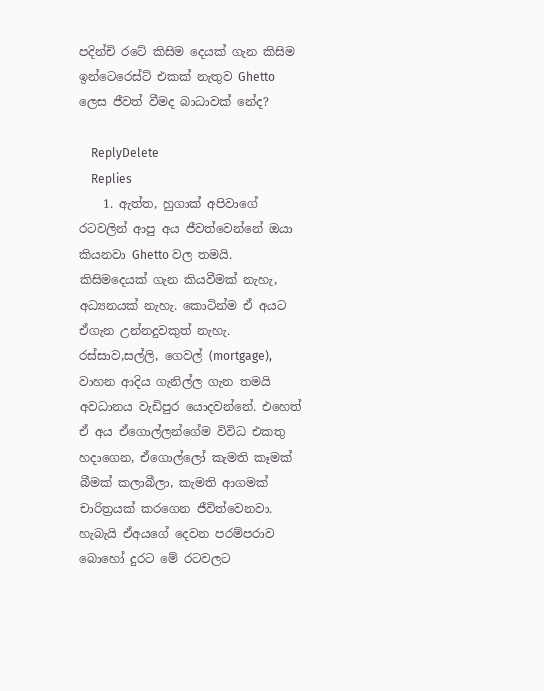පදින්චි රටේ කිසිම දෙයක් ගැන කිසිම ඉන්ටෙරෙස්ට් එකක් නැතුව Ghetto ලෙස ජීවත් වීමද බාධාවක් නේද?

    ReplyDelete
    Replies
    1. ඇත්ත, හුගාක් අපිවාගේ රටවලින් ආපු අය ජීවත්වෙන්නේ ඔයා කියනවා Ghetto වල තමයි. කිසිමදෙයක් ගැන කියවීමක් නැහැ, අධ්‍යනයක් නැහැ. කොටින්ම ඒ අයට ඒගැන උන්නදුවකුත් නැහැ. රස්සාව,සල්ලි, ගෙවල් (mortgage), වාහන ආදිය ගැනිල්ල ගැන තමයි අවධානය වැඩිපුර යොදවන්නේ. එහෙත් ඒ අය ඒගොල්ලන්ගේම විවිධ එකතු හදාගෙන, ඒගොල්ලෝ කැමති කෑමක් බීමක් කලාබීලා, කැමති ආගමක් චාරිත්‍රයක් කරගෙන ජීවිත්වෙනවා. හැබැයි ඒඅයගේ දෙවන පරම්පරාව බොහෝ දුරට මේ රටවලට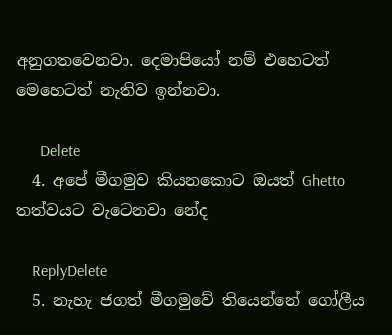අනුගතවෙනවා. දෙමාපියෝ නම් එහෙටත් මෙහෙටත් නැතිව ඉන්නවා.

      Delete
  4. අපේ මීගමුව කියනකොට ඔයත් Ghetto තත්වයට වැටෙනවා නේද

    ReplyDelete
  5. නැහැ ජගත් මීගමුවේ තියෙන්නේ ගෝලීය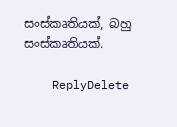සංස්කෘතියක්, බහු සංස්කෘතියක්.

    ReplyDelete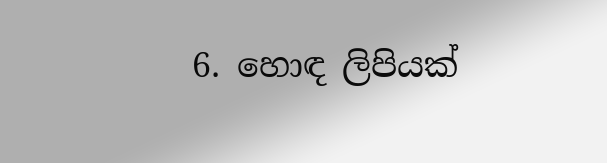6. හොඳ ලිපියක්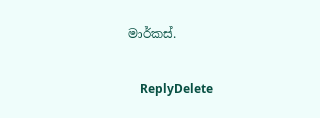මාර්කස්.

    ReplyDelete